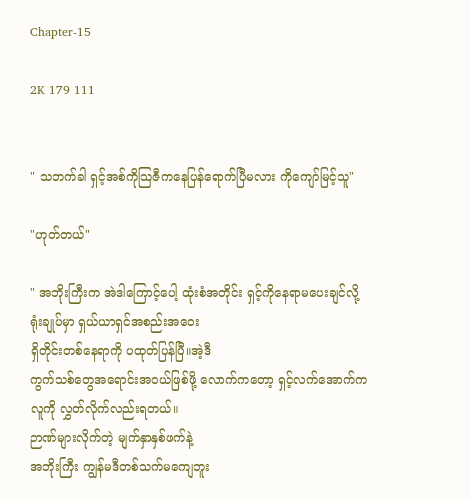Chapter-15

2K 179 111


" သဘက်ခါ ရှင့်အစ်ကိုသြဇီကနေပြန်ရောက်ပြီမလား ကိုကျော်မြင့်သူ"

"ဟုတ်တယ်"

" အဘိုးကြီးက အဲဒါကြောင့်ပေါ့ ထုံးစံအတိုင်း ရှင့်ကိုနေရာမပေးချင်လို့
ရုံးချုပ်မှာ ရှယ်ယာရှင်အစည်းအဝေး
ရှိတိုင်းတစ်နေရာကို ပထုတ်ပြန်ပြီ။အဲ့ဒီ
ကွက်သစ်တွေအရောင်းအဝယ်ဖြစ်ဖို့ လောက်ကတော့ ရှင့်လက်အောက်က
လူကို လွှတ်လိုက်လည်းရတယ်။
ဉာဏ်များလိုက်တဲ့ မျက်နှာနှစ်ဖက်နဲ့
အဘိုးကြီး ကျွန်မဒီတစ်သက်မကျေဘူး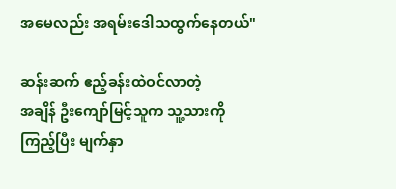အမေလည်း အရမ်းဒေါသထွက်နေတယ်"

ဆန်းဆက် ဧည့်ခန်းထဲဝင်လာတဲ့
အချိန် ဦးကျော်မြင့်သူက သူ့သားကို
ကြည့်ပြီး မျက်နှာ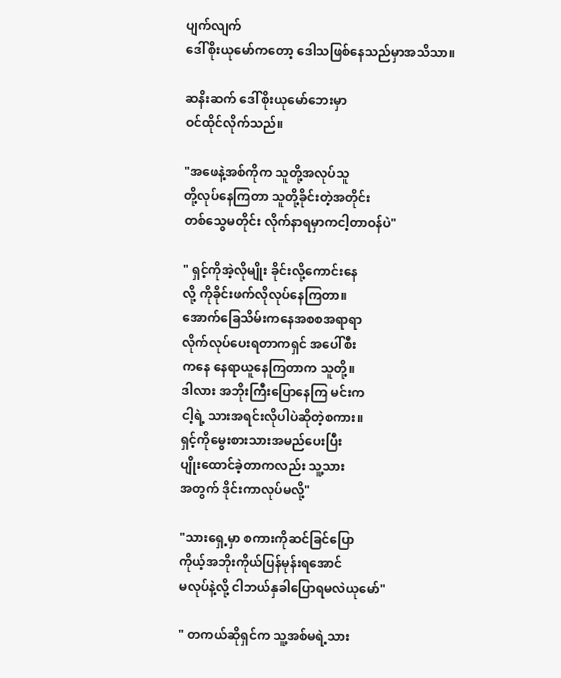ပျက်လျက်
ဒေါ်စိုးယုမော်ကတော့ ဒေါသဖြစ်နေသည်မှာအသိသာ။

ဆနိးဆက် ဒေါ်စိုးယုမော်ဘေးမှာ
ဝင်ထိုင်လိုက်သည်။

"အဖေနဲ့အစ်ကိုက သူတို့အလုပ်သူ
တို့လုပ်နေကြတာ သူတို့ခိုင်းတဲ့အတိုင်း
တစ်သွေမတိုင်း လိုက်နာရမှာကငါ့တာဝန်ပဲ"

" ရှင့်ကိုအဲ့လိုမျိုး ခိုင်းလို့ကောင်းနေ
လို့ ကိုခိုင်းဖက်လိုလုပ်နေကြတာ။
အောက်ခြေသိမ်းကနေအစစအရာရာ
လိုက်လုပ်ပေးရတာကရှင် အပေါ်စီး
ကနေ နေရာယူနေကြတာက သူတို့။
ဒါလား အဘိုးကြီးပြောနေကြ မင်းက
ငါ့ရဲ့ သားအရင်းလိုပါပဲဆိုတဲ့စကား။
ရှင့်ကိုမွေးစားသားအမည်ပေးပြီး
ပျိုးထောင်ခဲ့တာကလည်း သူ့သား
အတွက် ဒိုင်းကာလုပ်မလို့"

"သားရှေ့မှာ စကားကိုဆင်ခြင်ပြော
ကိုယ့်အဘိုးကိုယ်ပြန်မုန်းရအောင်
မလုပ်နဲ့လို့ ငါဘယ်နှခါပြောရမလဲယုမော်"

" တကယ်ဆိုရှင်က သူ့အစ်မရဲ့သား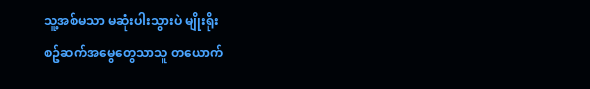သူ့အစ်မသာ မဆုံးပါးသွားပဲ မျိုးရိုး
စဥ်ဆက်အမွေတွေသာသူ တယောက်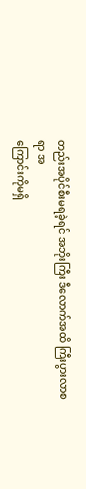တည်းအပိုင်စီးမရခဲ့ရင် အဘိုးကြီး ဒီလောက်အထိ ကြီးပွားလာစရာ အ
ကြောင်းကိုမရှိ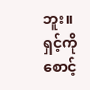ဘူး။ ရှင့်ကိုစောင့်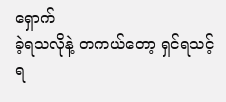ရှောက်
ခဲ့ရသလိုနဲ့ တကယ်တော့ ရှင်ရသင့်ရ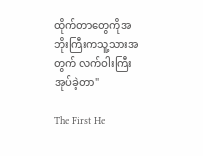ထိုက်တာတွေကိုအဘိုးကြီးကသူ့သားအတွက် လက်ဝါးကြီးအုပ်ခဲ့တာ"

The First He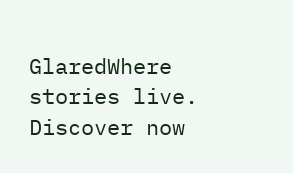GlaredWhere stories live. Discover now